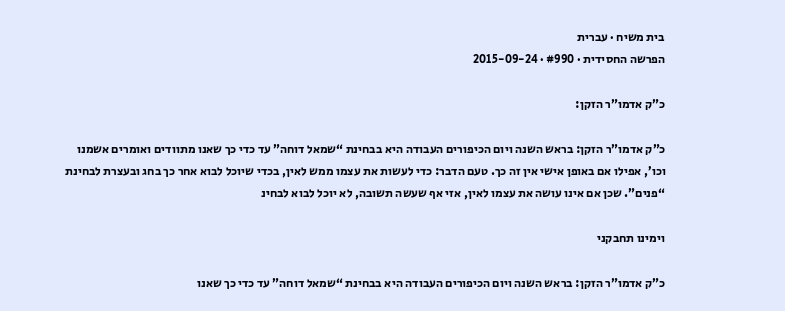בית משיח · עברית
הפרשה החסידית · #990 · 2015-09-24

כ”ק אדמו”ר הזקן:

כ”ק אדמו”ר הזקן: בראש השנה ויום הכיפורים העבודה היא בבחינת “שמאל דוחה” עד כדי כך שאנו מתוודים ואומרים אשמנו וכו’, אפילו אם באופן אישי אין זה כך. טעם הדבר: כדי לעשות את עצמו ממש לאין, בכדי שיוכל לבוא אחר כך בחג ובעצרת לבחינת “פנים”. שכן אם אינו עושה את עצמו לאין, אזי אף שעשה תשובה, לא יוכל לבוא לבחינ

וימינו תחבקני

כ”ק אדמו”ר הזקן: בראש השנה ויום הכיפורים העבודה היא בבחינת “שמאל דוחה” עד כדי כך שאנו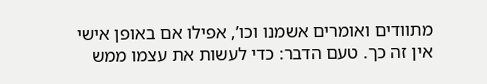מתוודים ואומרים אשמנו וכו’, אפילו אם באופן אישי אין זה כך. טעם הדבר: כדי לעשות את עצמו ממש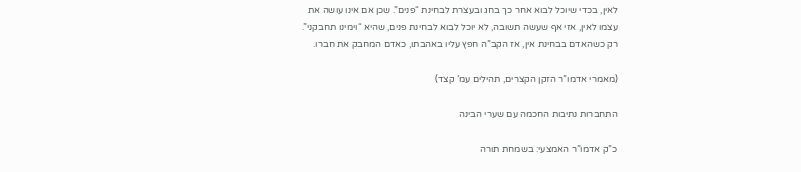לאין, בכדי שיוכל לבוא אחר כך בחג ובעצרת לבחינת “פנים”. שכן אם אינו עושה את עצמו לאין, אזי אף שעשה תשובה, לא יוכל לבוא לבחינת פנים, שהיא “וימינו תחבקני”. רק כשהאדם בבחינת אין, אז הקב”ה חפץ עליו באהבתו, כאדם המחבק את חברו.

(מאמרי אדמו”ר הזקן הקצרים, תהילים עמ’ קצד)

התחברות נתיבות החכמה עם שערי הבינה

כ”ק אדמו”ר האמצעי: בשמחת תורה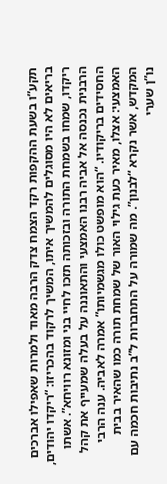תקע”ו בשעת ההקפות רקד הצמח צדק הרבה מאוד ולמרות שאפילו אברכים בריאים לא היו מסוגלים להמשיך איתו, המשיך לרקוד בהכריזו: “ריקדו יהודים, ריקדו, שמחו בשמחת התורה ובזכותה תזכו לחיי בני ומזונא רוויחא”. אשתו הרבנית נכנסה אל אביה רבנו האמצעי והתאוננה על בעלה שמעייף את קהל החסידים בריקודיו. “הוא מופשט כולו מגשמיותו” אמרה לאביה. ענה הרבי האמצעי: אצלו, מאיר כעת גילוי האור של שמחת תורה כמו שהאיר בבית המקדש, אשר נקרא “לבנון”. מה שמורה על התחברות ל”ב נתיבות חכמה עם נו”ן שערי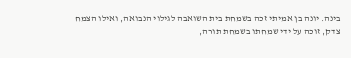בינה. יונה בן אמיתי זכה בשמחת בית השואבה לגילוי הנבואה, ואילו הצמח צדק, זוכה על ידי שמחתו בשמחת תורה,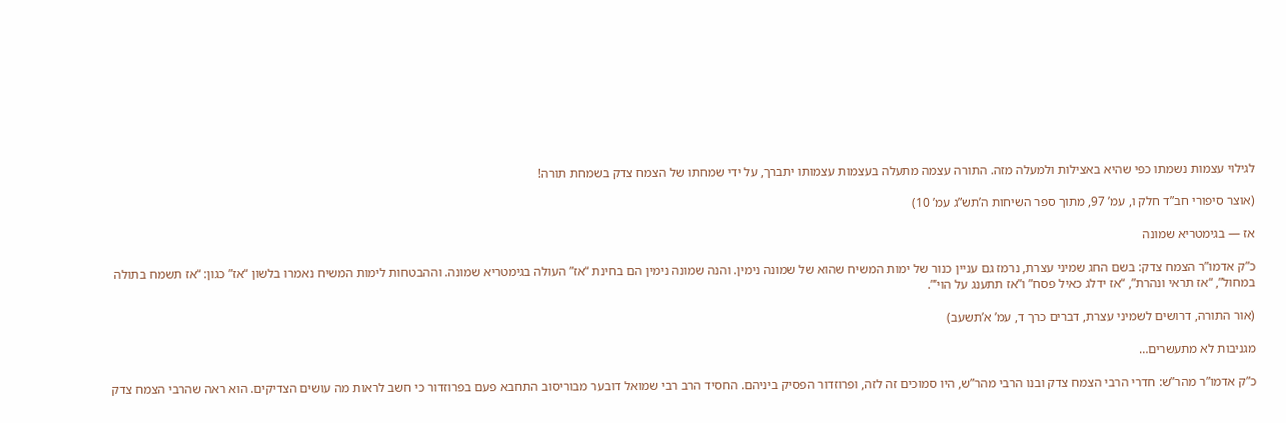לגילוי עצמות נשמתו כפי שהיא באצילות ולמעלה מזה. התורה עצמה מתעלה בעצמות עצמותו יתברך, על ידי שמחתו של הצמח צדק בשמחת תורה!

(אוצר סיפורי חב”ד חלק ו, עמ’ 97, מתוך ספר השיחות ה’תש”ג עמ’ 10)

אז — בגימטריא שמונה

כ”ק אדמו”ר הצמח צדק: בשם החג שמיני עצרת, נרמז גם עניין כנור של ימות המשיח שהוא של שמונה נימין. והנה שמונה נימין הם בחינת “אז” העולה בגימטריא שמונה. וההבטחות לימות המשיח נאמרו בלשון “אז” כגון: “אז תשמח בתולה במחול”, “אז תראי ונהרת”, “אז ידלג כאיל פסח” ו”אז תתענג על הוי’”.

(אור התורה, דרושים לשמיני עצרת, דברים כרך ד, עמ’ א’תשעב)

מגניבות לא מתעשרים…

כ”ק אדמו”ר מהר”ש: חדרי הרבי הצמח צדק ובנו הרבי מהר”ש, היו סמוכים זה לזה, ופרוזדור הפסיק ביניהם. החסיד הרב רבי שמואל דובער מבוריסוב התחבא פעם בפרוזדור כי חשב לראות מה עושים הצדיקים. הוא ראה שהרבי הצמח צדק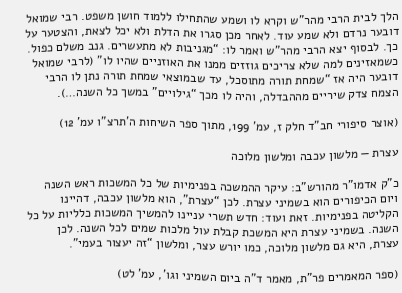הלך לבית הרבי מהר”ש וקרא לו ושמע שהתחילו ללמוד חושן משפט. רבי שמואל דובער נרדם ולא שמע עוד. לאחר מכן סגרו את הדלת ולא יכל לצאת, והצטער על כך. לבסוף יצא הרבי מהר”ש ואמר לו: “מגניבות לא מתעשרים. גנב משלם כפול. כשמאזינים למה שלא צריכים גוזזים ממנו את האוזניים שהיו לו” (לרבי שמואל דובער היה אז “שמחת תורה מתוסכל, עד שבמוצאי שמחת תורה נתן לו הרבי הצמח צדק שיריים מההבדלה, והיה לו מכך “גילויים” במשך כל השנה…).

(אוצר סיפורי חב”ד חלק ז, עמ’ 199, מתוך ספר השיחות ה’תרצ”ו עמ’ 12)

עצרת — מלשון עכבה ומלשון מלוכה

כ”ק אדמו”ר מהורש”ב: עיקר ההמשכה בפנימיות של כל המשכות ראש השנה ויום הכיפורים הוא בשמיני עצרת. לכן “עצרת”, הוא מלשון עכבה, דהיינו הקליטה בפנימיות. זאת ועוד: חדש תשרי עניינו להמשיך המשכות כלליות על כל השנה. בשמיני עצרת היא המשכת קבלת עול מלכות שמים לכל השנה. לכן עצרת, היא גם מלשון מלוכה, כמו יורש עצר, ומלשון “זה יעצור בעמי”.

(ספר המאמרים פר”ת, מאמר ד”ה ביום השמיני וגו’, עמ’ לט)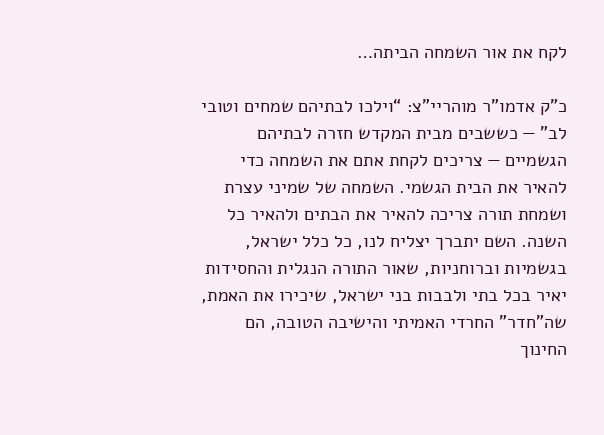לקח את אור השמחה הביתה…

כ”ק אדמו”ר מוהריי”צ: “וילכו לבתיהם שמחים וטובי לב” — כששבים מבית המקדש חזרה לבתיהם הגשמיים — צריכים לקחת אתם את השמחה כדי להאיר את הבית הגשמי. השמחה של שמיני עצרת ושמחת תורה צריכה להאיר את הבתים ולהאיר כל השנה. השם יתברך יצליח לנו, כל כלל ישראל, בגשמיות וברוחניות, שאור התורה הנגלית והחסידות יאיר בכל בתי ולבבות בני ישראל, שיכירו את האמת, שה”חדר” החרדי האמיתי והישיבה הטובה, הם החינוך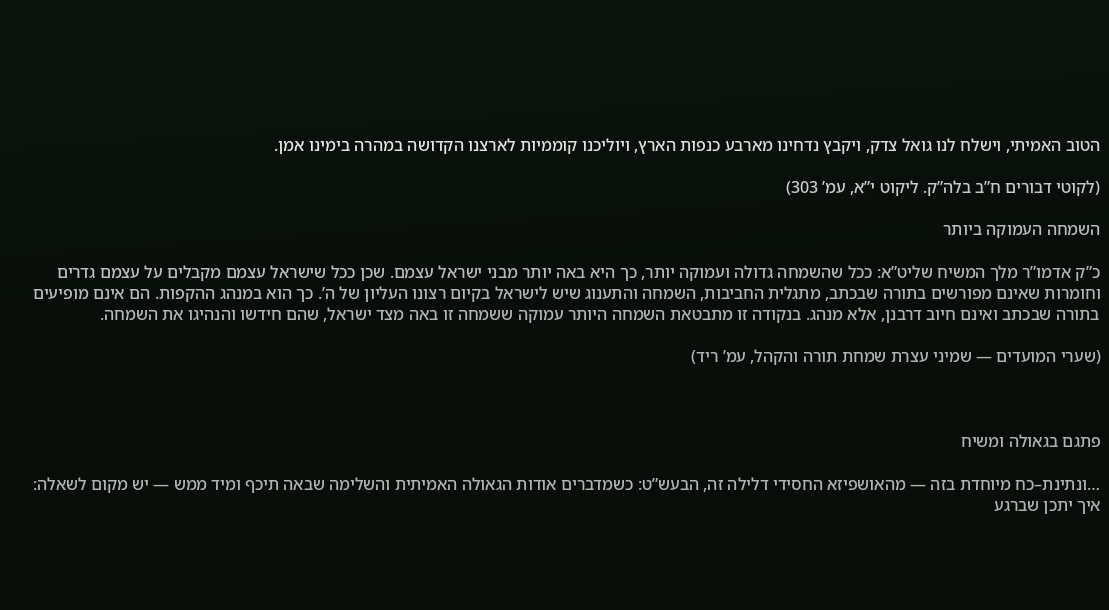הטוב האמיתי, וישלח לנו גואל צדק, ויקבץ נדחינו מארבע כנפות הארץ, ויוליכנו קוממיות לארצנו הקדושה במהרה בימינו אמן.

(לקוטי דבורים ח”ב בלה”ק. ליקוט י”א, עמ’ 303)

השמחה העמוקה ביותר

כ”ק אדמו”ר מלך המשיח שליט”א: ככל שהשמחה גדולה ועמוקה יותר, כך היא באה יותר מבני ישראל עצמם. שכן ככל שישראל עצמם מקבלים על עצמם גדרים וחומרות שאינם מפורשים בתורה שבכתב, מתגלית החביבות, השמחה והתענוג שיש לישראל בקיום רצונו העליון של ה’. כך הוא במנהג ההקפות. הם אינם מופיעים בתורה שבכתב ואינם חיוב דרבנן, אלא מנהג. בנקודה זו מתבטאת השמחה היותר עמוקה ששמחה זו באה מצד ישראל, שהם חידשו והנהיגו את השמחה.

(שערי המועדים — שמיני עצרת שמחת תורה והקהל, עמ’ ריד)



פתגם בגאולה ומשיח

…ונתינת–כח מיוחדת בזה — מהאושפיזא החסידי דלילה זה, הבעש”ט: כשמדברים אודות הגאולה האמיתית והשלימה שבאה תיכף ומיד ממש — יש מקום לשאלה: איך יתכן שברגע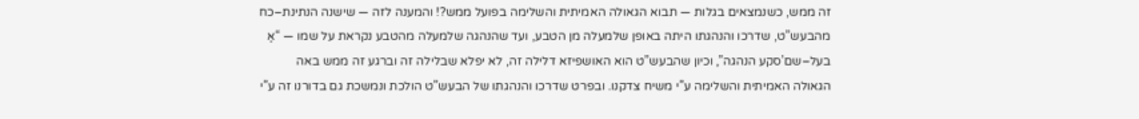זה ממש, כשנמצאים בגלות — תבוא הגאולה האמיתית והשלימה בפועל ממש?! והמענה לזה — שישנה הנתינת–כח מהבעש”ט, שדרכו והנהגתו היתה באופן שלמעלה מן הטבע, ועד שהנהגה שלמעלה מהטבע נקראת על שמו — “אַ בעל–שם’סקע הנהגה”, וכיון שהבעש”ט הוא האושפיזא דלילה זה, לא יפלא שבלילה זה וברגע זה ממש באה הגאולה האמיתית והשלימה ע”י משיח צדקנו. ובפרט שדרכו והנהגתו של הבעש”ט הולכת ונמשכת גם בדורנו זה ע”י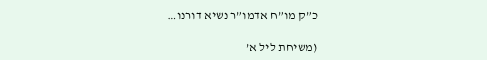כ”ק מו”ח אדמו”ר נשיא דורנו…

(משיחת ליל א’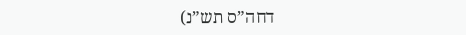דחה”ס תש”נ)